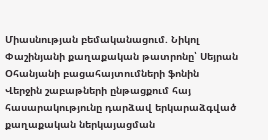Միասնության բեմականացում. Նիկոլ Փաշինյանի քաղաքական թատրոնը՝ Սեյրան Օհանյանի բացահայտումների ֆոնին
Վերջին շաբաթների ընթացքում հայ հասարակությունը դարձավ երկարաձգված քաղաքական ներկայացման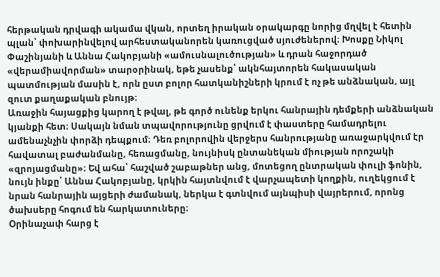հերթական դրվագի ակամա վկան, որտեղ իրական օրակարգը նորից մղվել է հետին պլան՝ փոխարինվելով արհեստականորեն կառուցված սյուժեներով։ Խոսքը Նիկոլ Փաշինյանի և Աննա Հակոբյանի «ամուսնալուծության» և դրան հաջորդած «վերամիավորման» տարօրինակ, եթե չասենք՝ ակնհայտորեն հակասական պատմության մասին է, որն ըստ բոլոր հատկանիշների կրում է ոչ թե անձնական, այլ զուտ քաղաքական բնույթ։
Առաջին հայացքից կարող է թվալ, թե գործ ունենք երկու հանրային դեմքերի անձնական կյանքի հետ։ Սակայն նման տպավորությունը ցրվում է փաստերը համադրելու ամենաչնչին փորձի դեպքում։ Դեռ բոլորովին վերջերս հանրությանը առաջարկվում էր հավատալ բաժանմանը, հեռացմանը, նույնիսկ ընտանեկան միության որոշակի «զրոյացմանը»։ Եվ ահա՝ հաշված շաբաթներ անց, մոտեցող ընտրական փուլի ֆոնին, նույն ինքը՝ Աննա Հակոբյանը, կրկին հայտնվում է վարչապետի կողքին, ուղեկցում է նրան հանրային այցերի ժամանակ, ներկա է գտնվում այնպիսի վայրերում, որոնց ծախսերը հոգում են հարկատուները։
Օրինաչափ հարց է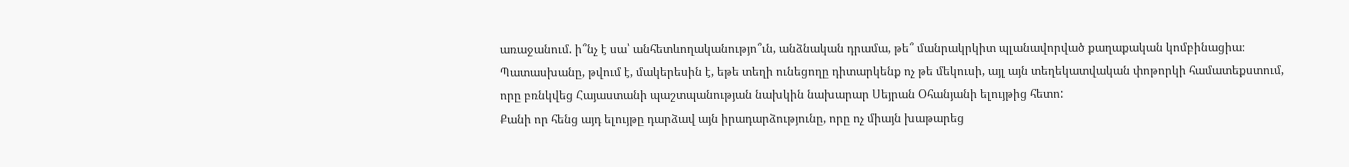առաջանում. ի՞նչ է սա՝ անհետևողականությո՞ւն, անձնական դրամա, թե՞ մանրակրկիտ պլանավորված քաղաքական կոմբինացիա։
Պատասխանը, թվում է, մակերեսին է, եթե տեղի ունեցողը դիտարկենք ոչ թե մեկուսի, այլ այն տեղեկատվական փոթորկի համատեքստում, որը բռնկվեց Հայաստանի պաշտպանության նախկին նախարար Սեյրան Օհանյանի ելույթից հետո:
Քանի որ հենց այդ ելույթը դարձավ այն իրադարձությունը, որը ոչ միայն խաթարեց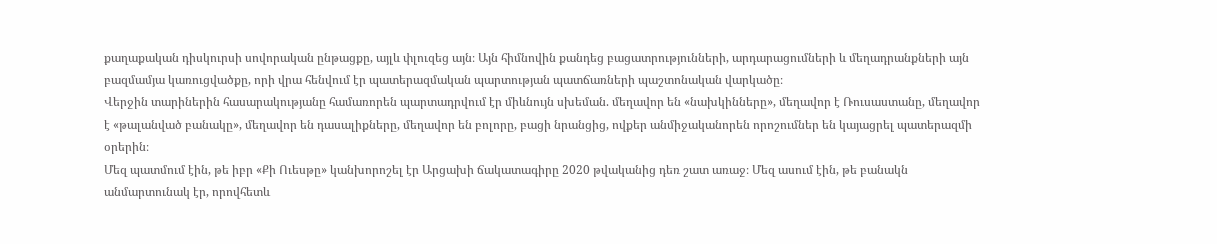քաղաքական դիսկուրսի սովորական ընթացքը, այլև փլուզեց այն։ Այն հիմնովին քանդեց բացատրությունների, արդարացումների և մեղադրանքների այն բազմամյա կառուցվածքը, որի վրա հենվում էր պատերազմական պարտության պատճառների պաշտոնական վարկածը։
Վերջին տարիներին հասարակությանը համառորեն պարտադրվում էր միևնույն սխեման. մեղավոր են «նախկինները», մեղավոր է Ռուսաստանը, մեղավոր է «թալանված բանակը», մեղավոր են դասալիքները, մեղավոր են բոլորը, բացի նրանցից, ովքեր անմիջականորեն որոշումներ են կայացրել պատերազմի օրերին։
Մեզ պատմում էին, թե իբր «Քի Ուեսթը» կանխորոշել էր Արցախի ճակատագիրը 2020 թվականից դեռ շատ առաջ։ Մեզ ասում էին, թե բանակն անմարտունակ էր, որովհետև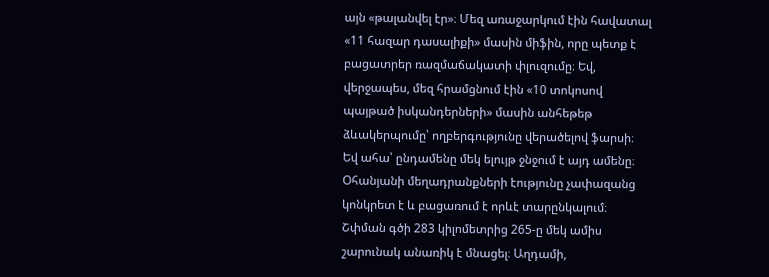այն «թալանվել էր»։ Մեզ առաջարկում էին հավատալ «11 հազար դասալիքի» մասին միֆին, որը պետք է բացատրեր ռազմաճակատի փլուզումը։ Եվ, վերջապես, մեզ հրամցնում էին «10 տոկոսով պայթած իսկանդերների» մասին անհեթեթ ձևակերպումը՝ ողբերգությունը վերածելով ֆարսի։
Եվ ահա՝ ընդամենը մեկ ելույթ ջնջում է այդ ամենը։
Օհանյանի մեղադրանքների էությունը չափազանց կոնկրետ է և բացառում է որևէ տարընկալում։ Շփման գծի 283 կիլոմետրից 265-ը մեկ ամիս շարունակ անառիկ է մնացել։ Աղդամի,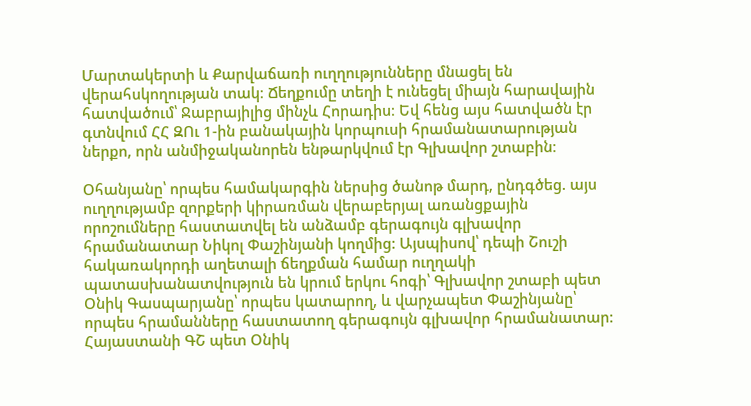Մարտակերտի և Քարվաճառի ուղղությունները մնացել են վերահսկողության տակ։ Ճեղքումը տեղի է ունեցել միայն հարավային հատվածում՝ Ջաբրայիլից մինչև Հորադիս։ Եվ հենց այս հատվածն էր գտնվում ՀՀ ԶՈւ 1-ին բանակային կորպուսի հրամանատարության ներքո, որն անմիջականորեն ենթարկվում էր Գլխավոր շտաբին։

Օհանյանը՝ որպես համակարգին ներսից ծանոթ մարդ, ընդգծեց. այս ուղղությամբ զորքերի կիրառման վերաբերյալ առանցքային որոշումները հաստատվել են անձամբ գերագույն գլխավոր հրամանատար Նիկոլ Փաշինյանի կողմից: Այսպիսով՝ դեպի Շուշի հակառակորդի աղետալի ճեղքման համար ուղղակի պատասխանատվություն են կրում երկու հոգի՝ Գլխավոր շտաբի պետ Օնիկ Գասպարյանը՝ որպես կատարող, և վարչապետ Փաշինյանը՝ որպես հրամանները հաստատող գերագույն գլխավոր հրամանատար:
Հայաստանի ԳՇ պետ Օնիկ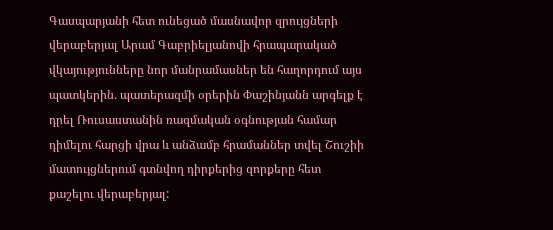Գասպարյանի հետ ունեցած մասնավոր զրույցների վերաբերյալ Արամ Գաբրիելյանովի հրապարակած վկայությունները նոր մանրամասներ են հաղորդում այս պատկերին. պատերազմի օրերին Փաշինյանն արգելք է դրել Ռուսաստանին ռազմական օգնության համար դիմելու հարցի վրա և անձամբ հրամաններ տվել Շուշիի մատույցներում գտնվող դիրքերից զորքերը հետ քաշելու վերաբերյալ: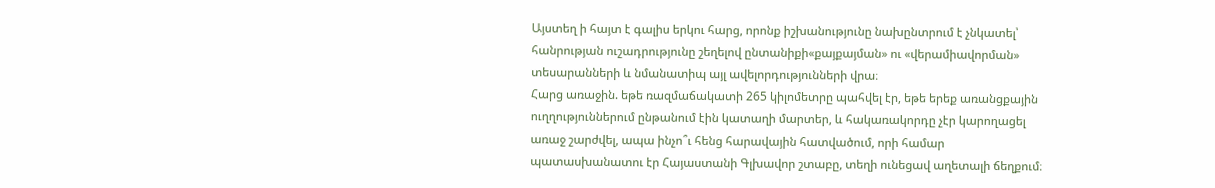Այստեղ ի հայտ է գալիս երկու հարց, որոնք իշխանությունը նախընտրում է չնկատել՝ հանրության ուշադրությունը շեղելով ընտանիքի«քայքայման» ու «վերամիավորման» տեսարանների և նմանատիպ այլ ավելորդությունների վրա։
Հարց առաջին. եթե ռազմաճակատի 265 կիլոմետրը պահվել էր, եթե երեք առանցքային ուղղություններում ընթանում էին կատաղի մարտեր, և հակառակորդը չէր կարողացել առաջ շարժվել, ապա ինչո՞ւ հենց հարավային հատվածում, որի համար պատասխանատու էր Հայաստանի Գլխավոր շտաբը, տեղի ունեցավ աղետալի ճեղքում։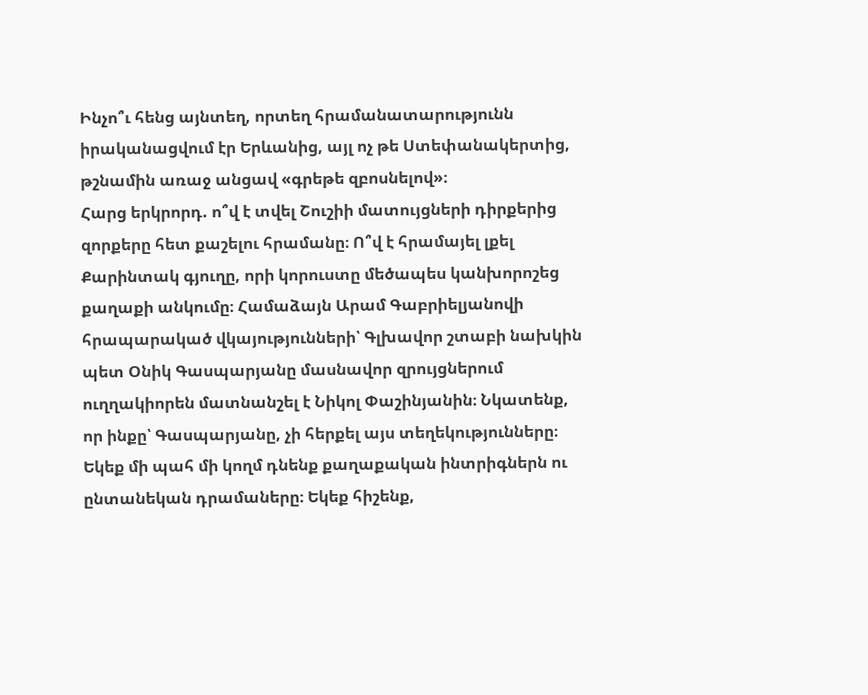Ինչո՞ւ հենց այնտեղ, որտեղ հրամանատարությունն իրականացվում էր Երևանից, այլ ոչ թե Ստեփանակերտից, թշնամին առաջ անցավ «գրեթե զբոսնելով»։
Հարց երկրորդ. ո՞վ է տվել Շուշիի մատույցների դիրքերից զորքերը հետ քաշելու հրամանը։ Ո՞վ է հրամայել լքել Քարինտակ գյուղը, որի կորուստը մեծապես կանխորոշեց քաղաքի անկումը։ Համաձայն Արամ Գաբրիելյանովի հրապարակած վկայությունների՝ Գլխավոր շտաբի նախկին պետ Օնիկ Գասպարյանը մասնավոր զրույցներում ուղղակիորեն մատնանշել է Նիկոլ Փաշինյանին։ Նկատենք, որ ինքը՝ Գասպարյանը, չի հերքել այս տեղեկությունները։
Եկեք մի պահ մի կողմ դնենք քաղաքական ինտրիգներն ու ընտանեկան դրամաները։ Եկեք հիշենք,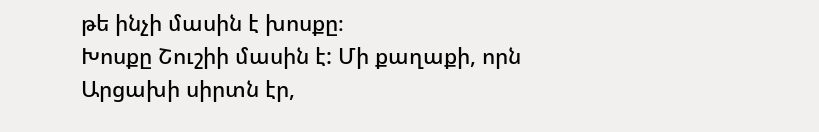թե ինչի մասին է խոսքը։
Խոսքը Շուշիի մասին է: Մի քաղաքի, որն Արցախի սիրտն էր,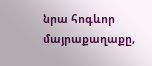նրա հոգևոր մայրաքաղաքը,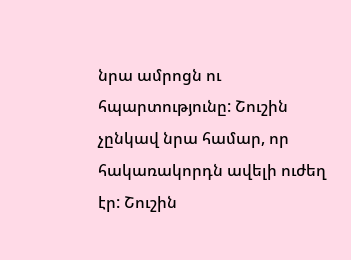նրա ամրոցն ու հպարտությունը: Շուշին չընկավ նրա համար, որ հակառակորդն ավելի ուժեղ էր: Շուշին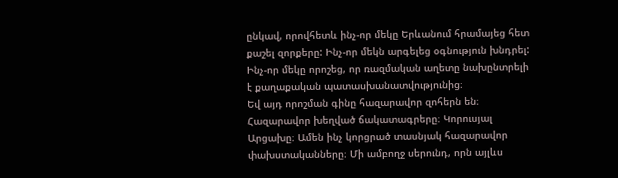ընկավ, որովհետև ինչ-որ մեկը Երևանում հրամայեց հետ քաշել զորքերը: Ինչ-որ մեկն արգելեց օգնություն խնդրել: Ինչ-որ մեկը որոշեց, որ ռազմական աղետը նախընտրելի է քաղաքական պատասխանատվությունից։
Եվ այդ որոշման գինը հազարավոր զոհերն են։ Հազարավոր խեղված ճակատագրերը։ Կորուսյալ Արցախը։ Ամեն ինչ կորցրած տասնյակ հազարավոր փախստականները։ Մի ամբողջ սերունդ, որն այլևս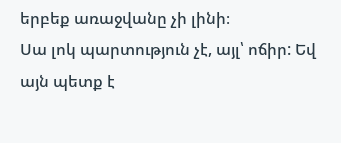երբեք առաջվանը չի լինի։
Սա լոկ պարտություն չէ, այլ՝ ոճիր: Եվ այն պետք է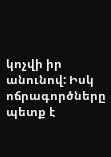կոչվի իր անունով: Իսկ ոճրագործները պետք է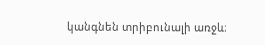կանգնեն տրիբունալի առջև։